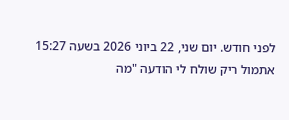לפני חודש. יום שני, 22 ביוני 2026 בשעה 15:27
אתמול ריק שולח לי הודעה "מה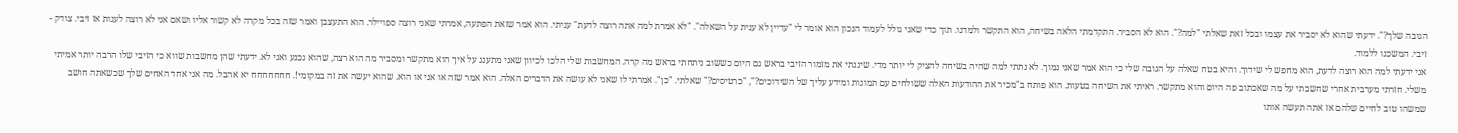הגובה שלך?". ידעתי שהוא לא יסביר את עצמו ובכל זאת שאלתי "למה?". הוא לא הסביר. התקדמתי הלאה בשיחה, הוא התקשר ולמדנו. תוך כדי שאני גולל לעמוד הנכון הוא אומר לי "עדיין לא ענית על השאלה". "לא אמרת למה אתה רוצה לדעת" עניתי. הוא אמר שזאת הפתעה, אמרתי שאני רוצה ספויילר. הוא התעצבן ואמר שזה בכל מקרה לא קשור אליו ושאם אני לא רוצה לענות אז זיבי. צודק - זיבי. המשכנו ללמוד.
אני ידעתי למה הוא רוצה לדעת, הוא מחפש לי שידוך. והיא בטח שאלה על הגובה שלי כי הוא אמר שאני נמוך. לא נתתי למה שהיה בשיחה להציק לי יותר מדי. שיננתי את מזמור הזיבי בראש גם היום כששוב ניתחתי בראש מה קרה. המחשבות שלי הלכו לכיוון שאני מתענג על איך הוא מתקשר ומסביר מה הוא רצה, שהוא נכנע ואני לא. ידעתי שהן מחשבות שווא כי הזיבי שלו הרבה יותר אמיתי משלי. חזרתי מערבית אחרי שחשבתי על מה שאכתוב פה היום והוא מתקשר. ראיתי את השיחה בטעות. הוא פותח ב"מכיר את ההודעות האלה ששולחים עם תמונות ומידע עליך של השידוכים?", "כרטיסים?" שאלתי. "כן". אמרתי לו שאני לא עושה את הדברים האלה. הוא אמר שזה או אני או הוא. שהוא יעשה את זה במקומי!. חחחחחחח יא אהבל. מה אני אחד האחים שלך שכשאתה חושב שמשהו טוב לחיים שלהם אז אתה תעשה אותו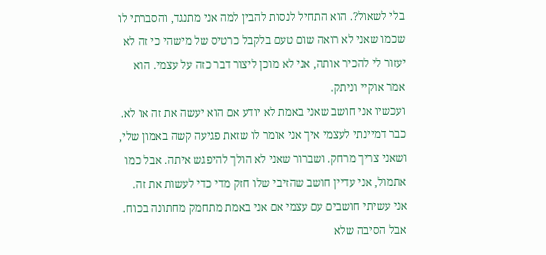בלי לשאול?. הוא התחיל לנסות להבין למה אני מתנגד, והסברתי לו שכמו שאני לא רואה שום טעם בלקבל כרטיס של מישהי כי זה לא יעזור לי להכיר אותה, אני לא מוכן ליצור דבר כזה על עצמי. הוא אמר אוקיי וניתק.
ועכשיו אני חושב שאני באמת לא יודע אם הוא יעשה את זה או לא. כבר דמיינתי לעצמי איך אני אומר לו שזאת פגיעה קשה באמון שלי, ושאני צריך מרחק. ושברור שאני לא הולך להיפגש איתה. אבל כמו אתמול, אני עדיין חושב שהזיבי שלו חזק מדי כדי לעשות את זה.
אני עשיתי חושבים עם עצמי אם אני באמת מתחמק מחתונה בכוח. אבל הסיבה שלא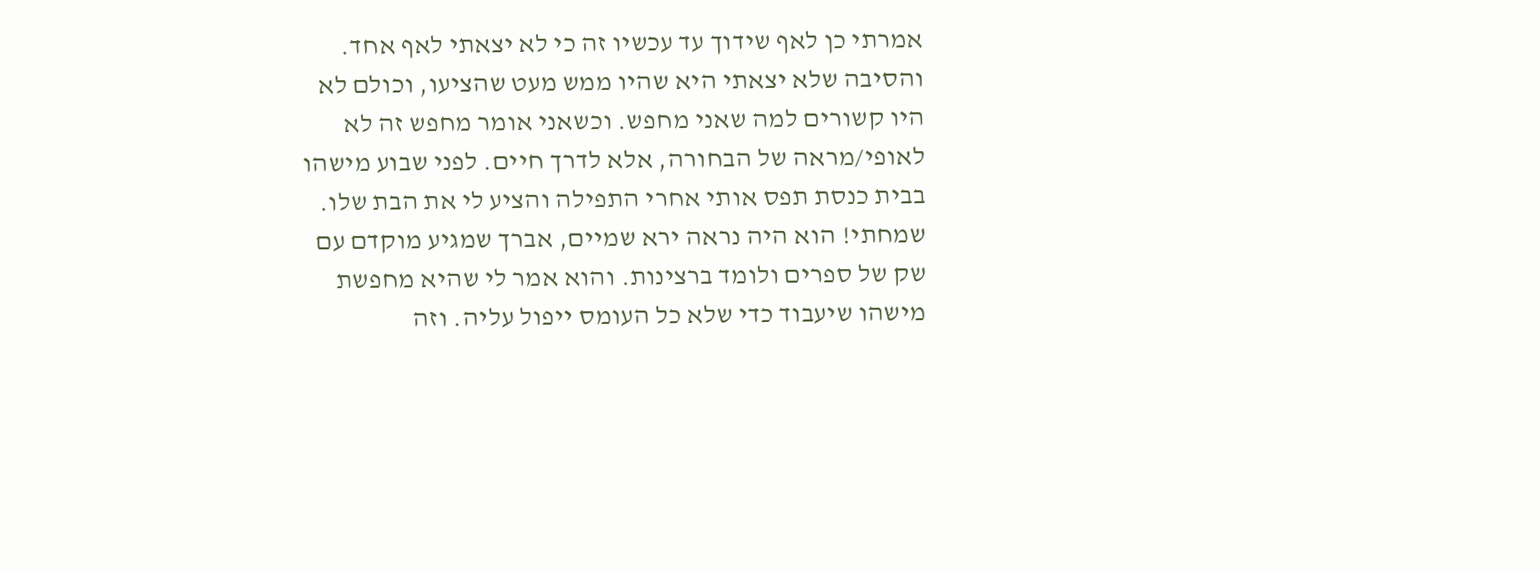אמרתי כן לאף שידוך עד עכשיו זה כי לא יצאתי לאף אחד. והסיבה שלא יצאתי היא שהיו ממש מעט שהציעו, וכולם לא היו קשורים למה שאני מחפש. וכשאני אומר מחפש זה לא לאופי/מראה של הבחורה, אלא לדרך חיים. לפני שבוע מישהו בבית כנסת תפס אותי אחרי התפילה והציע לי את הבת שלו. שמחתי! הוא היה נראה ירא שמיים, אברך שמגיע מוקדם עם שק של ספרים ולומד ברצינות. והוא אמר לי שהיא מחפשת מישהו שיעבוד כדי שלא כל העומס ייפול עליה. וזה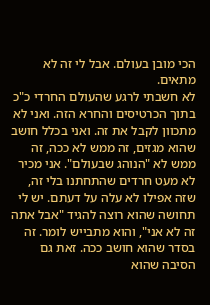הכי מובן בעולם. אבל לי זה לא מתאים.
לא חשבתי לרגע שהעולם החרדי כ"כ בתוך הכרטיסים והחרא הזה. ואני לא מתכוון לקבל את זה. ואני בכלל חושב שהוא מגזים, זה ממש לא ככה, זה ממש לא "הנוהג שבעולם". אני מכיר לא מעט חרדים שהתחתנו בלי זה, שזה אפילו לא עלה על דעתם. יש לי תחושה שהוא רוצה להגיד "אבל אתה זה לא אני", והוא מתבייש לומר. זה בסדר שהוא חושב ככה. זאת גם הסיבה שהוא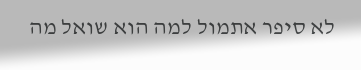לא סיפר אתמול למה הוא שואל מה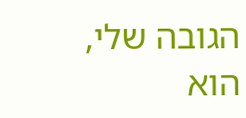הגובה שלי, הוא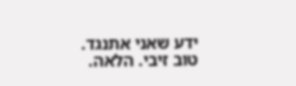ידע שאני אתנגד.
טוב זיבי. הלאה.